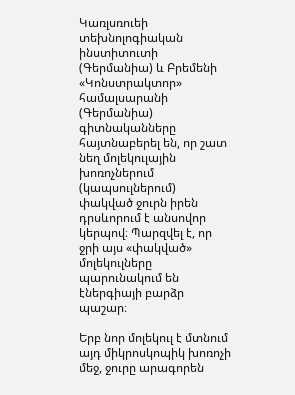Կառլսռուեի տեխնոլոգիական ինստիտուտի (Գերմանիա) և Բրեմենի «Կոնստրակտոր» համալսարանի (Գերմանիա) գիտնականները հայտնաբերել են, որ շատ նեղ մոլեկուլային խոռոչներում (կապսուլներում) փակված ջուրն իրեն դրսևորում է անսովոր կերպով։ Պարզվել է, որ ջրի այս «փակված» մոլեկուլները պարունակում են էներգիայի բարձր պաշար։

Երբ նոր մոլեկուլ է մտնում այդ միկրոսկոպիկ խոռոչի մեջ, ջուրը արագորեն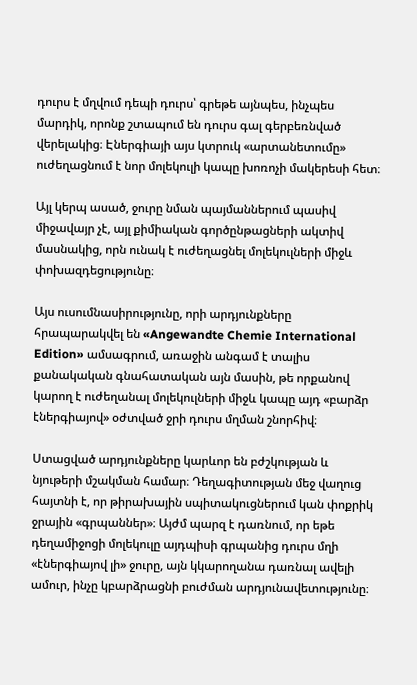դուրս է մղվում դեպի դուրս՝ գրեթե այնպես, ինչպես մարդիկ, որոնք շտապում են դուրս գալ գերբեռնված վերելակից։ Էներգիայի այս կտրուկ «արտանետումը» ուժեղացնում է նոր մոլեկուլի կապը խոռոչի մակերեսի հետ։

Այլ կերպ ասած, ջուրը նման պայմաններում պասիվ միջավայր չէ, այլ քիմիական գործընթացների ակտիվ մասնակից, որն ունակ է ուժեղացնել մոլեկուլների միջև փոխազդեցությունը։

Այս ուսումնասիրությունը, որի արդյունքները հրապարակվել են «Angewandte Chemie International Edition» ամսագրում, առաջին անգամ է տալիս քանակական գնահատական այն մասին, թե որքանով կարող է ուժեղանալ մոլեկուլների միջև կապը այդ «բարձր էներգիայով» օժտված ջրի դուրս մղման շնորհիվ։

Ստացված արդյունքները կարևոր են բժշկության և նյութերի մշակման համար։ Դեղագիտության մեջ վաղուց հայտնի է, որ թիրախային սպիտակուցներում կան փոքրիկ ջրային «գրպաններ»։ Այժմ պարզ է դառնում, որ եթե դեղամիջոցի մոլեկուլը այդպիսի գրպանից դուրս մղի «էներգիայով լի» ջուրը, այն կկարողանա դառնալ ավելի ամուր, ինչը կբարձրացնի բուժման արդյունավետությունը։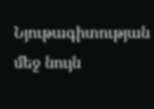Նյութագիտության մեջ նույն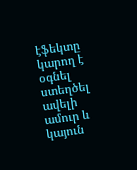էֆեկտը կարող է օգնել ստեղծել ավելի ամուր և կայուն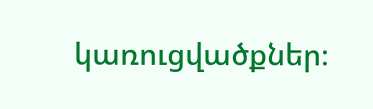կառուցվածքներ։